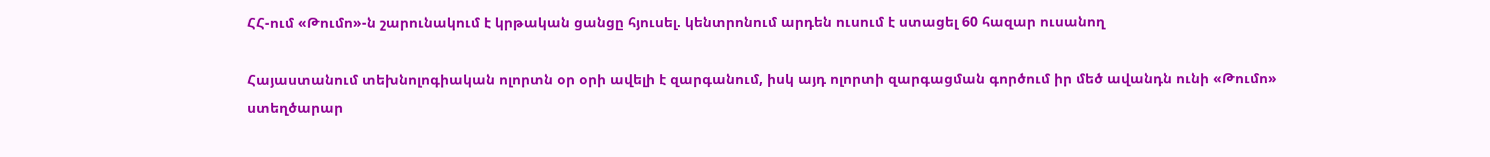ՀՀ-ում «Թումո»-ն շարունակում է կրթական ցանցը հյուսել. կենտրոնում արդեն ուսում է ստացել 60 հազար ուսանող

Հայաստանում տեխնոլոգիական ոլորտն օր օրի ավելի է զարգանում, իսկ այդ ոլորտի զարգացման գործում իր մեծ ավանդն ունի «Թումո» ստեղծարար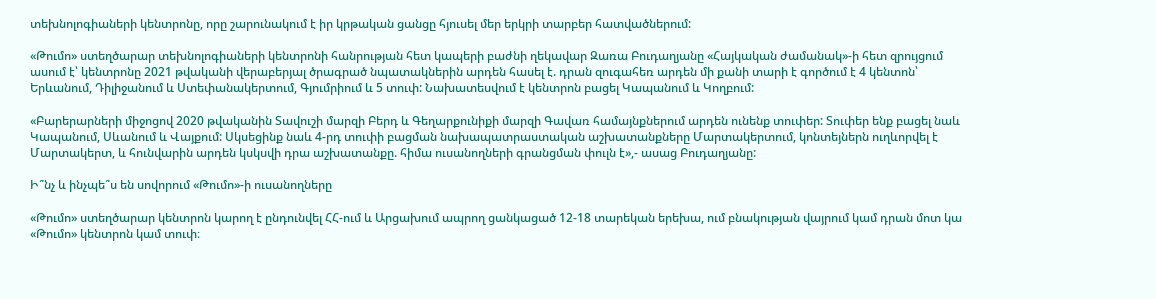տեխնոլոգիաների կենտրոնը, որը շարունակում է իր կրթական ցանցը հյուսել մեր երկրի տարբեր հատվածներում:

«Թումո» ստեղծարար տեխնոլոգիաների կենտրոնի հանրության հետ կապերի բաժնի ղեկավար Զառա Բուդաղյանը «Հայկական ժամանակ»-ի հետ զրույցում ասում է՝ կենտրոնը 2021 թվականի վերաբերյալ ծրագրած նպատակներին արդեն հասել է. դրան զուգահեռ արդեն մի քանի տարի է գործում է 4 կենտոն՝ Երևանում, Դիլիջանում և Ստեփանակերտում, Գյումրիում և 5 տուփ: Նախատեսվում է կենտրոն բացել Կապանում և Կողբում:

«Բարերարների միջոցով 2020 թվականին Տավուշի մարզի Բերդ և Գեղարքունիքի մարզի Գավառ համայնքներում արդեն ունենք տուփեր: Տուփեր ենք բացել նաև Կապանում, Սևանում և Վայքում: Սկսեցինք նաև 4-րդ տուփի բացման նախապատրաստական աշխատանքները Մարտակերտում, կոնտեյներն ուղևորվել է Մարտակերտ, և հունվարին արդեն կսկսվի դրա աշխատանքը. հիմա ուսանողների գրանցման փուլն է»,- ասաց Բուդաղյանը:

Ի՞նչ և ինչպե՞ս են սովորում «Թումո»-ի ուսանողները

«Թումո» ստեղծարար կենտրոն կարող է ընդունվել ՀՀ-ում և Արցախում ապրող ցանկացած 12-18 տարեկան երեխա, ում բնակության վայրում կամ դրան մոտ կա «Թումո» կենտրոն կամ տուփ։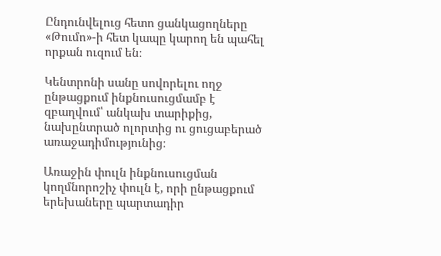Ընդունվելուց հետո ցանկացողները «Թումո»-ի հետ կապը կարող են պահել որքան ուզում են։

Կենտրոնի սանը սովորելու ողջ ընթացքում ինքնուսուցմամբ է զբաղվում՝ անկախ տարիքից, նախընտրած ոլորտից ու ցուցաբերած առաջադիմությունից։

Առաջին փուլն ինքնուսուցման կողմնորոշիչ փուլն է, որի ընթացքում երեխաները պարտադիր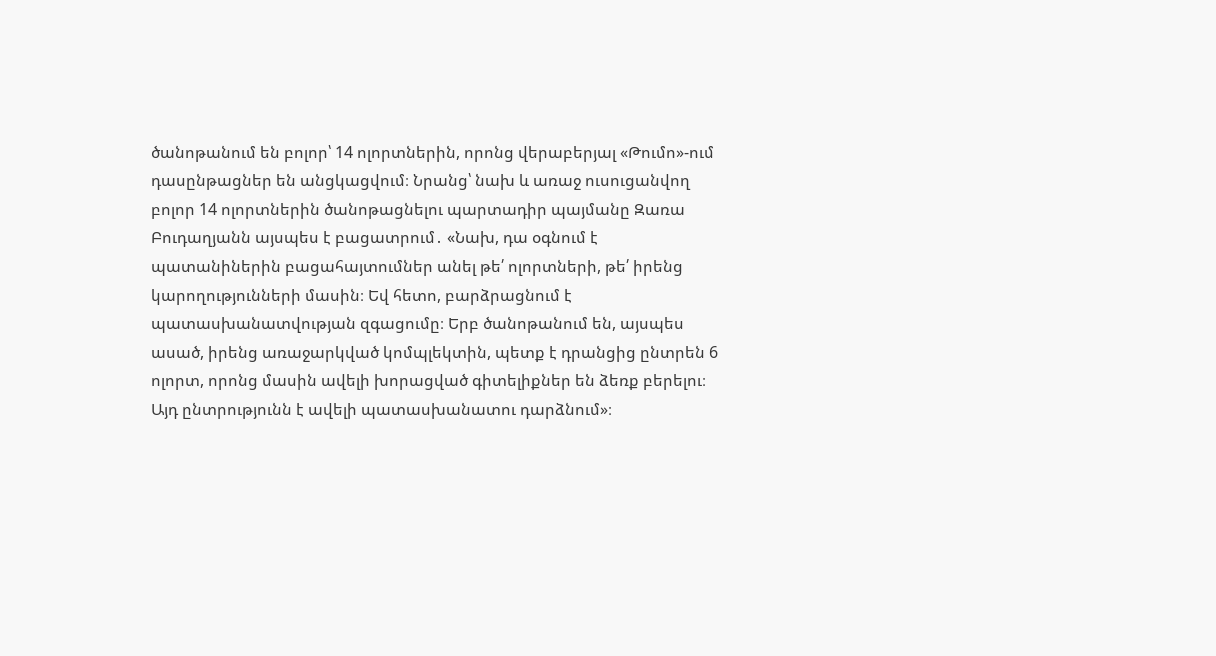ծանոթանում են բոլոր՝ 14 ոլորտներին, որոնց վերաբերյալ «Թումո»-ում դասընթացներ են անցկացվում։ Նրանց՝ նախ և առաջ ուսուցանվող բոլոր 14 ոլորտներին ծանոթացնելու պարտադիր պայմանը Զառա Բուդաղյանն այսպես է բացատրում․ «Նախ, դա օգնում է պատանիներին բացահայտումներ անել թե՛ ոլորտների, թե՛ իրենց կարողությունների մասին։ Եվ հետո, բարձրացնում է պատասխանատվության զգացումը։ Երբ ծանոթանում են, այսպես ասած, իրենց առաջարկված կոմպլեկտին, պետք է դրանցից ընտրեն 6 ոլորտ, որոնց մասին ավելի խորացված գիտելիքներ են ձեռք բերելու։ Այդ ընտրությունն է ավելի պատասխանատու դարձնում»։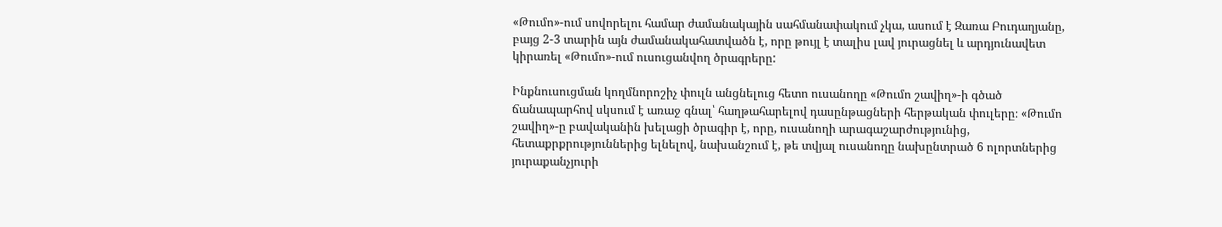«Թումո»-ում սովորելու համար ժամանակային սահմանափակում չկա, ասում է Զառա Բուդաղյանը, բայց 2-3 տարին այն ժամանակահատվածն է, որը թույլ է տալիս լավ յուրացնել և արդյունավետ կիրառել «Թումո»-ում ուսուցանվող ծրագրերը:

Ինքնուսուցման կողմնորոշիչ փուլն անցնելուց հետո ուսանողը «Թումո շավիղ»-ի գծած ճանապարհով սկսում է առաջ գնալ՝ հաղթահարելով դասընթացների հերթական փուլերը։ «Թումո շավիղ»-ը բավականին խելացի ծրագիր է, որը, ուսանողի արագաշարժությունից, հետաքրքրություններից ելնելով, նախանշում է, թե տվյալ ուսանողը նախընտրած 6 ոլորտներից յուրաքանչյուրի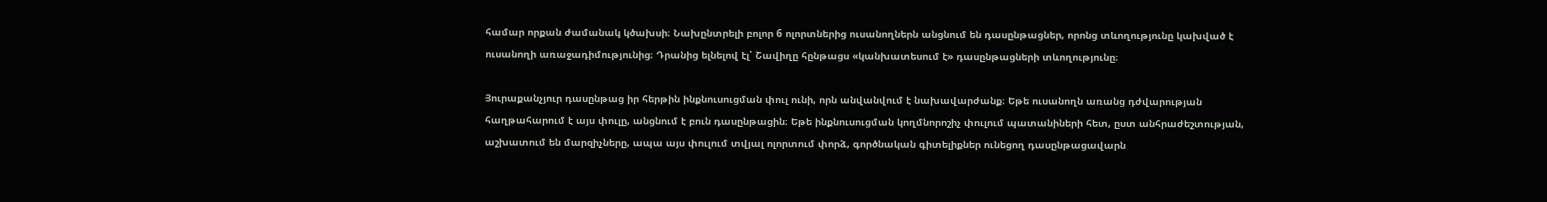համար որքան ժամանակ կծախսի։ Նախընտրելի բոլոր 6 ոլորտներից ուսանողներն անցնում են դասընթացներ, որոնց տևողությունը կախված է ուսանողի առաջադիմությունից։ Դրանից ելնելով էլ՝ Շավիղը հընթացս «կանխատեսում է» դասընթացների տևողությունը։

Յուրաքանչյուր դասընթաց իր հերթին ինքնուսուցման փուլ ունի, որն անվանվում է նախավարժանք։ Եթե ուսանողն առանց դժվարության հաղթահարում է այս փուլը, անցնում է բուն դասընթացին։ Եթե ինքնուսուցման կողմնորոշիչ փուլում պատանիների հետ, ըստ անհրաժեշտության, աշխատում են մարզիչները, ապա այս փուլում տվյալ ոլորտում փորձ, գործնական գիտելիքներ ունեցող դասընթացավարն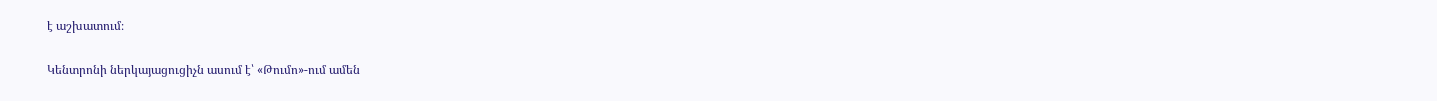է աշխատում։

Կենտրոնի ներկայացուցիչն ասում է՝ «Թումո»-ում ամեն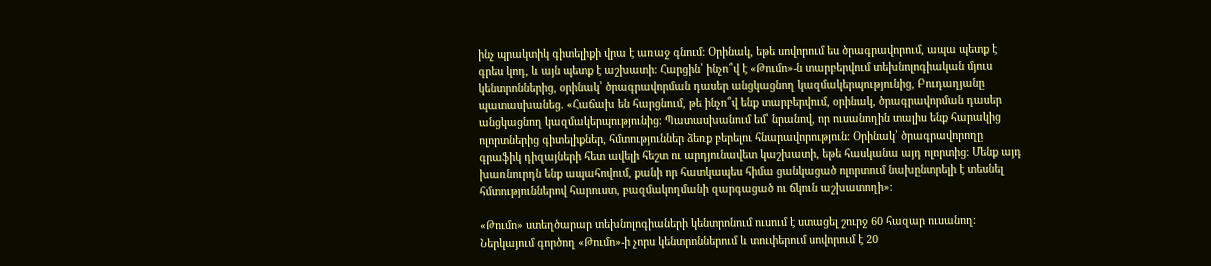ինչ պրակտիկ գիտելիքի վրա է առաջ գնում: Օրինակ, եթե սովորում ես ծրագրավորում, ապա պետք է գրես կոդ, և այն պետք է աշխատի։ Հարցին՝ ինչո՞վ է «Թումո»-ն տարբերվում տեխնոլոգիական մյուս կենտրոններից, օրինակ՝ ծրագրավորման դասեր անցկացնող կազմակերպությունից, Բուդաղյանը պատասխանեց. «Հաճախ են հարցնում, թե ինչո՞վ ենք տարբերվում, օրինակ, ծրագրավորման դասեր անցկացնող կազմակերպությունից։ Պատասխանում եմ՝ նրանով, որ ուսանողին տալիս ենք հարակից ոլորտներից գիտելիքներ, հմտություններ ձեռք բերելու հնարավորություն։ Օրինակ՝ ծրագրավորողը գրաֆիկ դիզայների հետ ավելի հեշտ ու արդյունավետ կաշխատի, եթե հասկանա այդ ոլորտից։ Մենք այդ խառնուրդն ենք ապահովում, քանի որ հատկապես հիմա ցանկացած ոլորտում նախընտրելի է տեսնել հմտություններով հարուստ, բազմակողմանի զարգացած ու ճկուն աշխատողի»։

«Թումո» ստեղծարար տեխնոլոգիաների կենտրոնում ուսում է ստացել շուրջ 60 հազար ուսանող։ Ներկայում գործող «Թումո»-ի չորս կենտրոններում և տուփերում սովորում է 20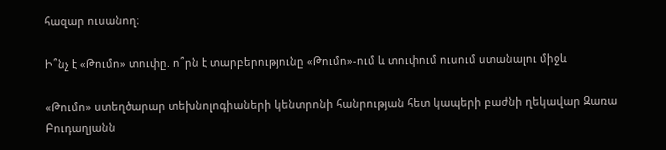հազար ուսանող։

Ի՞նչ է «Թումո» տուփը. ո՞րն է տարբերությունը «Թումո»-ում և տուփում ուսում ստանալու միջև

«Թումո» ստեղծարար տեխնոլոգիաների կենտրոնի հանրության հետ կապերի բաժնի ղեկավար Զառա Բուդաղյանն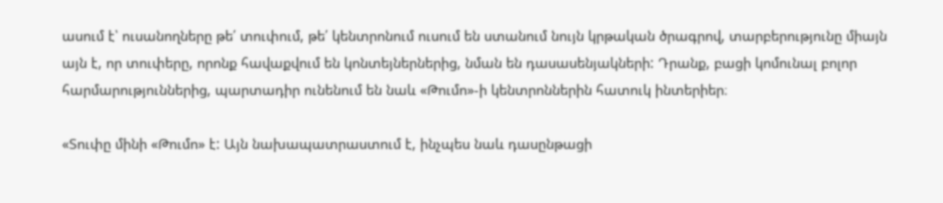ասում է՝ ուսանողները թե՛ տուփում, թե՛ կենտրոնում ուսում են ստանում նույն կրթական ծրագրով, տարբերությունը միայն այն է, որ տուփերը, որոնք հավաքվում են կոնտեյներներից, նման են դասասենյակների: Դրանք, բացի կոմունալ բոլոր հարմարություններից, պարտադիր ունենում են նաև «Թումո»-ի կենտրոններին հատուկ ինտերիեր։

«Տուփը մինի «Թումո» է: Այն նախապատրաստում է, ինչպես նաև դասընթացի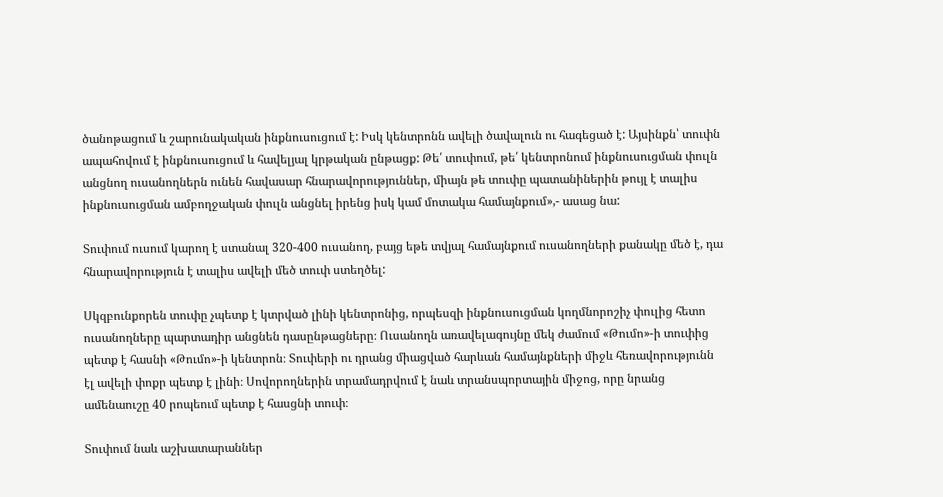ծանոթացում և շարունակական ինքնուսուցում է: Իսկ կենտրոնն ավելի ծավալուն ու հագեցած է: Այսինքն՝ տուփն ապահովում է ինքնուսուցում և հավելյալ կրթական ընթացք: Թե՛ տուփում, թե՛ կենտրոնում ինքնուսուցման փուլն անցնող ուսանողներն ունեն հավասար հնարավորություններ, միայն թե տուփը պատանիներին թույլ է տալիս ինքնուսուցման ամբողջական փուլն անցնել իրենց իսկ կամ մոտակա համայնքում»,- ասաց նա:

Տուփում ուսում կարող է ստանալ 320-400 ուսանող, բայց եթե տվյալ համայնքում ուսանողների քանակը մեծ է, դա հնարավորություն է տալիս ավելի մեծ տուփ ստեղծել:

Սկզբունքորեն տուփը չպետք է կտրված լինի կենտրոնից, որպեսզի ինքնուսուցման կողմնորոշիչ փուլից հետո ուսանողները պարտադիր անցնեն դասընթացները։ Ուսանողն առավելագույնը մեկ ժամում «Թումո»-ի տուփից պետք է հասնի «Թումո»-ի կենտրոն։ Տուփերի ու դրանց միացված հարևան համայնքների միջև հեռավորությունն էլ ավելի փոքր պետք է լինի։ Սովորողներին տրամադրվում է նաև տրանսպորտային միջոց, որը նրանց ամենաուշը 40 րոպեում պետք է հասցնի տուփ։

Տուփում նաև աշխատարաններ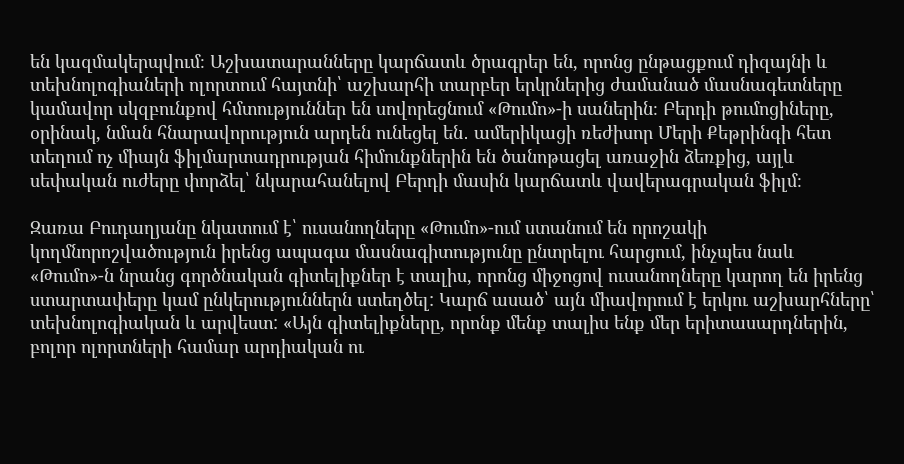են կազմակերպվում։ Աշխատարանները կարճատև ծրագրեր են, որոնց ընթացքում դիզայնի և տեխնոլոգիաների ոլորտում հայտնի՝ աշխարհի տարբեր երկրներից ժամանած մասնագետները կամավոր սկզբունքով հմտություններ են սովորեցնում «Թումո»-ի սաներին։ Բերդի թումոցիները, օրինակ, նման հնարավորություն արդեն ունեցել են․ ամերիկացի ռեժիսոր Մերի Քեթրինգի հետ տեղում ոչ միայն ֆիլմարտադրության հիմունքներին են ծանոթացել առաջին ձեռքից, այլև սեփական ուժերը փորձել՝ նկարահանելով Բերդի մասին կարճատև վավերագրական ֆիլմ։

Զառա Բուդաղյանը նկատում է՝ ուսանողները «Թումո»-ում ստանում են որոշակի կողմնորոշվածություն իրենց ապագա մասնագիտությունը ընտրելու հարցում, ինչպես նաև «Թումո»-ն նրանց գործնական գիտելիքներ է տալիս, որոնց միջոցով ուսանողները կարող են իրենց ստարտափերը կամ ընկերություններն ստեղծել: Կարճ ասած՝ այն միավորում է երկու աշխարհները՝ տեխնոլոգիական և արվեստ: «Այն գիտելիքները, որոնք մենք տալիս ենք մեր երիտասարդներին, բոլոր ոլորտների համար արդիական ու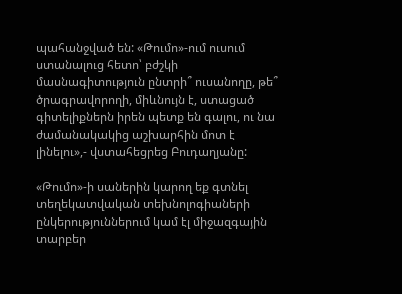պահանջված են: «Թումո»-ում ուսում ստանալուց հետո՝ բժշկի մասնագիտություն ընտրի՞ ուսանողը, թե՞ ծրագրավորողի, միևնույն է, ստացած գիտելիքներն իրեն պետք են գալու, ու նա ժամանակակից աշխարհին մոտ է լինելու»,- վստահեցրեց Բուդաղյանը:

«Թումո»-ի սաներին կարող եք գտնել տեղեկատվական տեխնոլոգիաների ընկերություններում կամ էլ միջազգային տարբեր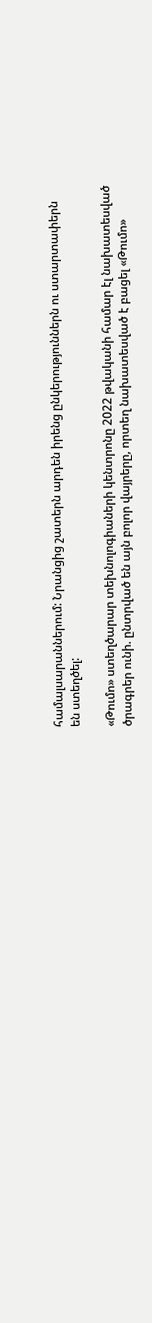համալսարաններում: Նրանցից շատերն արդեն իրենց ընկերություններն ու ստարտափերն են ստեղծել:

«Թումո» ստեղծարար տեխնոլոգիաների կենտրոնը 2022 թվականի համար էլ նախատեսված ծրագրեր ունի. ընտրված են այն բոլոր վայրերը, որտեղ նախատեսված է բացել «Թումո»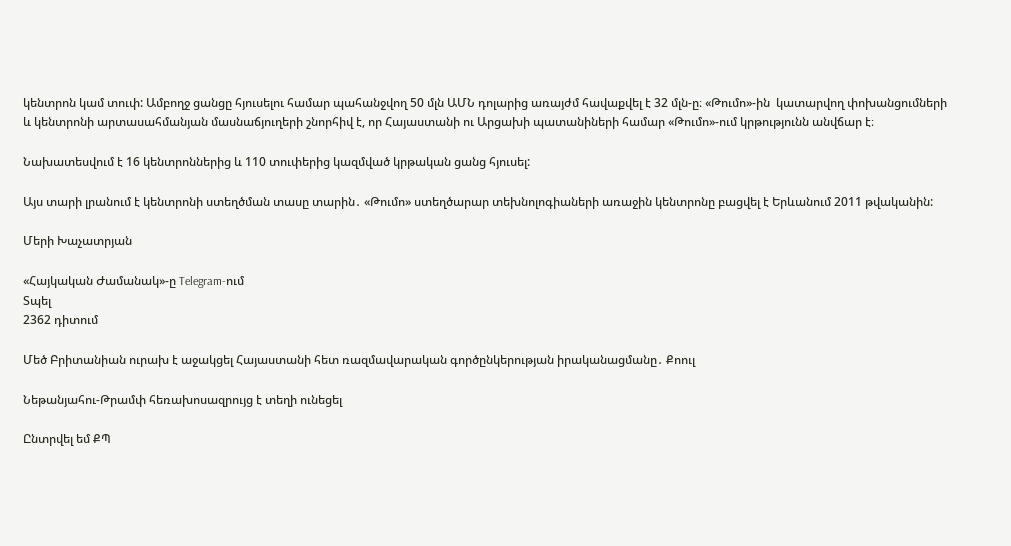կենտրոն կամ տուփ: Ամբողջ ցանցը հյուսելու համար պահանջվող 50 մլն ԱՄՆ դոլարից առայժմ հավաքվել է 32 մլն-ը։ «Թումո»-ին  կատարվող փոխանցումների և կենտրոնի արտասահմանյան մասնաճյուղերի շնորհիվ է, որ Հայաստանի ու Արցախի պատանիների համար «Թումո»-ում կրթությունն անվճար է։

Նախատեսվում է 16 կենտրոններից և 110 տուփերից կազմված կրթական ցանց հյուսել:

Այս տարի լրանում է կենտրոնի ստեղծման տասը տարին․ «Թումո» ստեղծարար տեխնոլոգիաների առաջին կենտրոնը բացվել է Երևանում 2011 թվականին:

Մերի Խաչատրյան

«Հայկական Ժամանակ»-ը Telegram-ում
Տպել
2362 դիտում

Մեծ Բրիտանիան ուրախ է աջակցել Հայաստանի հետ ռազմավարական գործընկերության իրականացմանը․ Քոուլ

Նեթանյահու-Թրամփ հեռախոսազրույց է տեղի ունեցել

Ընտրվել եմ ՔՊ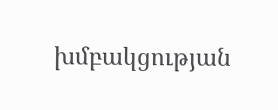խմբակցության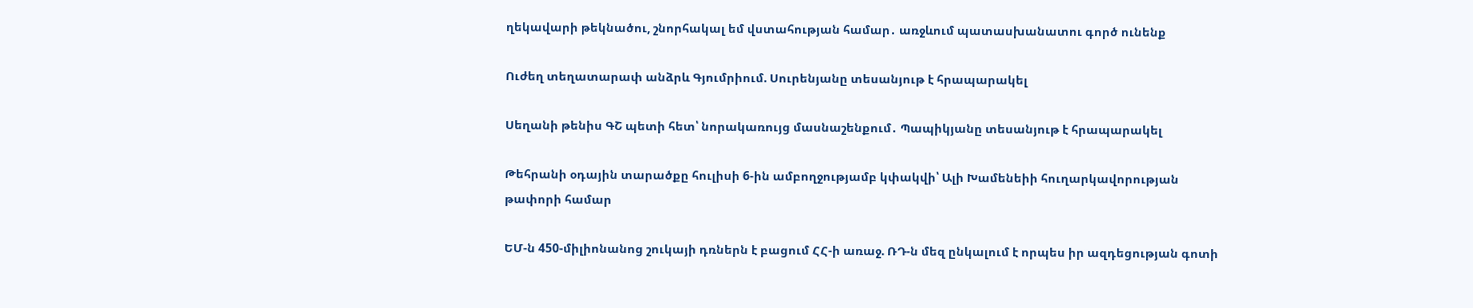ղեկավարի թեկնածու, շնորհակալ եմ վստահության համար․ առջևում պատասխանատու գործ ունենք

Ուժեղ տեղատարափ անձրև Գյումրիում. Սուրենյանը տեսանյութ է հրապարակել

Սեղանի թենիս ԳՇ պետի հետ՝ նորակառույց մասնաշենքում․ Պապիկյանը տեսանյութ է հրապարակել

Թեհրանի օդային տարածքը հուլիսի 6-ին ամբողջությամբ կփակվի՝ Ալի Խամենեիի հուղարկավորության թափորի համար

ԵՄ-ն 450-միլիոնանոց շուկայի դռներն է բացում ՀՀ-ի առաջ. ՌԴ-ն մեզ ընկալում է որպես իր ազդեցության գոտի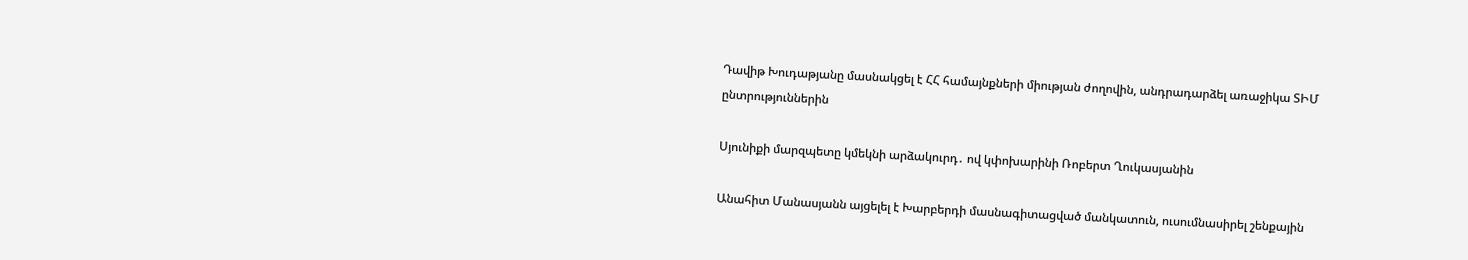Դավիթ Խուդաթյանը մասնակցել է ՀՀ համայնքների միության ժողովին, անդրադարձել առաջիկա ՏԻՄ ընտրություններին

Սյունիքի մարզպետը կմեկնի արձակուրդ․ ով կփոխարինի Ռոբերտ Ղուկասյանին

Անահիտ Մանասյանն այցելել է Խարբերդի մասնագիտացված մանկատուն, ուսումնասիրել շենքային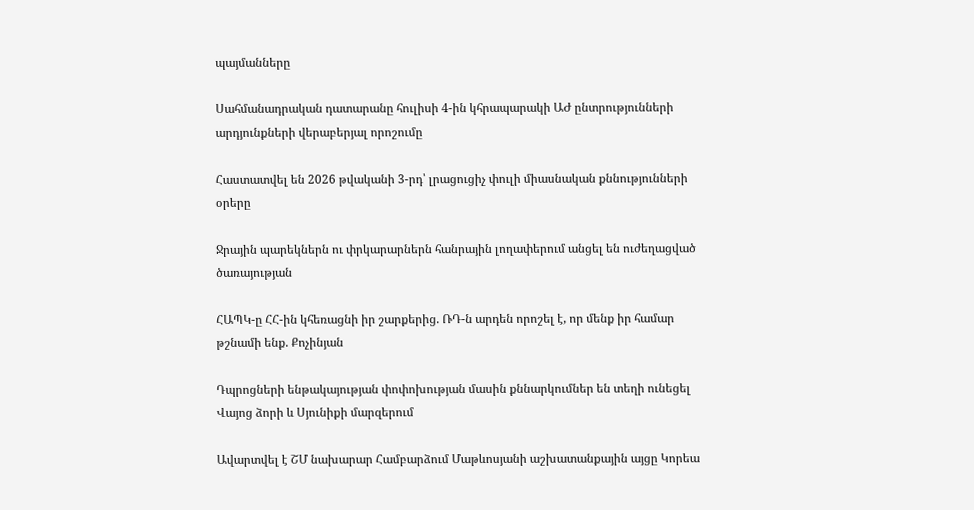պայմանները

Սահմանադրական դատարանը հուլիսի 4-ին կհրապարակի ԱԺ ընտրությունների արդյունքների վերաբերյալ որոշումը

Հաստատվել են 2026 թվականի 3-րդ՝ լրացուցիչ փուլի միասնական քննությունների օրերը

Ջրային պարեկներն ու փրկարարներն հանրային լողափերում անցել են ուժեղացված ծառայության

ՀԱՊԿ-ը ՀՀ-ին կհեռացնի իր շարքերից. ՌԴ-ն արդեն որոշել է, որ մենք իր համար թշնամի ենք. Քոչինյան

Դպրոցների ենթակայության փոփոխության մասին քննարկումներ են տեղի ունեցել Վայոց ձորի և Սյունիքի մարզերում

Ավարտվել է ՇՄ նախարար Համբարձում Մաթևոսյանի աշխատանքային այցը Կորեա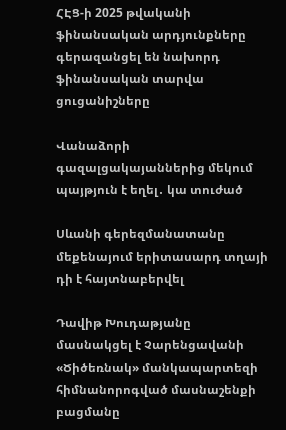ՀԷՑ-ի 2025 թվականի ֆինանսական արդյունքները գերազանցել են նախորդ ֆինանսական տարվա ցուցանիշները

Վանաձորի գազալցակայաններից մեկում պայթյուն է եղել․ կա տուժած

Սևանի գերեզմանատանը մեքենայում երիտասարդ տղայի դի է հայտնաբերվել

Դավիթ Խուդաթյանը մասնակցել է Չարենցավանի «Ծիծեռնակ» մանկապարտեզի հիմնանորոգված մասնաշենքի բացմանը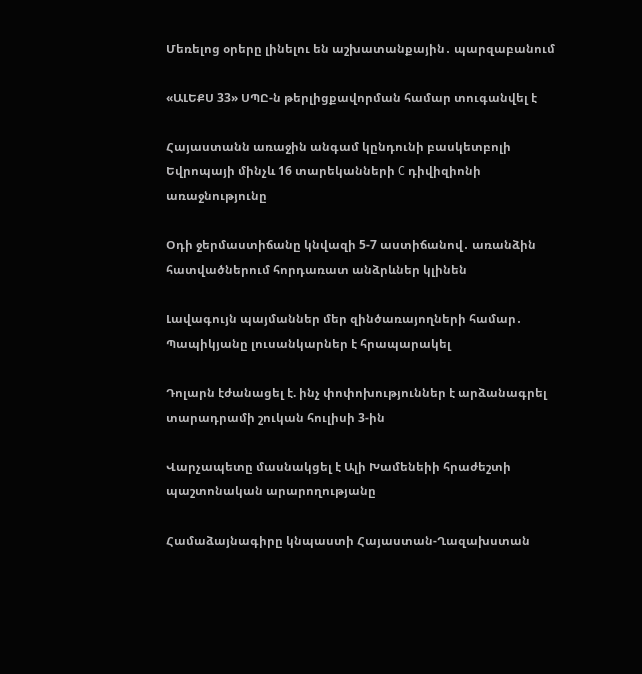Մեռելոց օրերը լինելու են աշխատանքային․ պարզաբանում

«ԱԼԵՔՍ 33» ՍՊԸ-ն թերլիցքավորման համար տուգանվել է

Հայաստանն առաջին անգամ կընդունի բասկետբոլի Եվրոպայի մինչև 16 տարեկանների C դիվիզիոնի առաջնությունը

Օդի ջերմաստիճանը կնվազի 5-7 աստիճանով․ առանձին հատվածներում հորդառատ անձրևներ կլինեն

Լավագույն պայմաններ մեր զինծառայողների համար․ Պապիկյանը լուսանկարներ է հրապարակել

Դոլարն էժանացել է. ինչ փոփոխություններ է արձանագրել տարադրամի շուկան հուլիսի 3-ին

Վարչապետը մասնակցել է Ալի Խամենեիի հրաժեշտի պաշտոնական արարողությանը

Համաձայնագիրը կնպաստի Հայաստան-Ղազախստան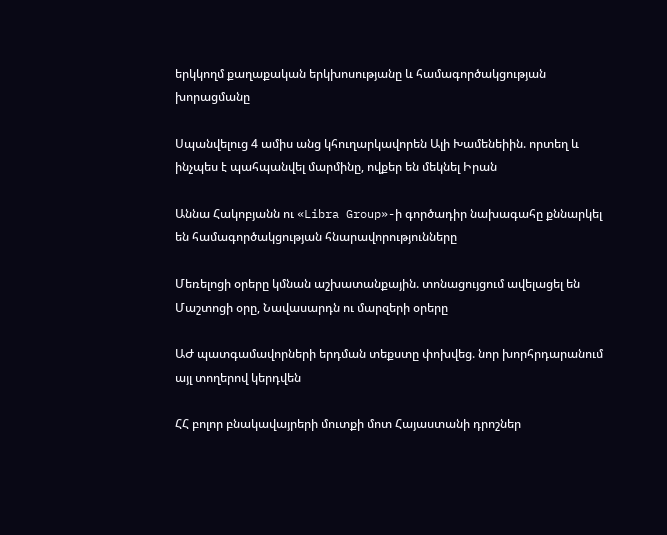երկկողմ քաղաքական երկխոսությանը և համագործակցության խորացմանը

Սպանվելուց 4 ամիս անց կհուղարկավորեն Ալի Խամենեիին. որտեղ և ինչպես է պահպանվել մարմինը, ովքեր են մեկնել Իրան

Աննա Հակոբյանն ու «Libra Group»-ի գործադիր նախագահը քննարկել են համագործակցության հնարավորությունները

Մեռելոցի օրերը կմնան աշխատանքային. տոնացույցում ավելացել են Մաշտոցի օրը, Նավասարդն ու մարզերի օրերը

ԱԺ պատգամավորների երդման տեքստը փոխվեց. նոր խորհրդարանում այլ տողերով կերդվեն

ՀՀ բոլոր բնակավայրերի մուտքի մոտ Հայաստանի դրոշներ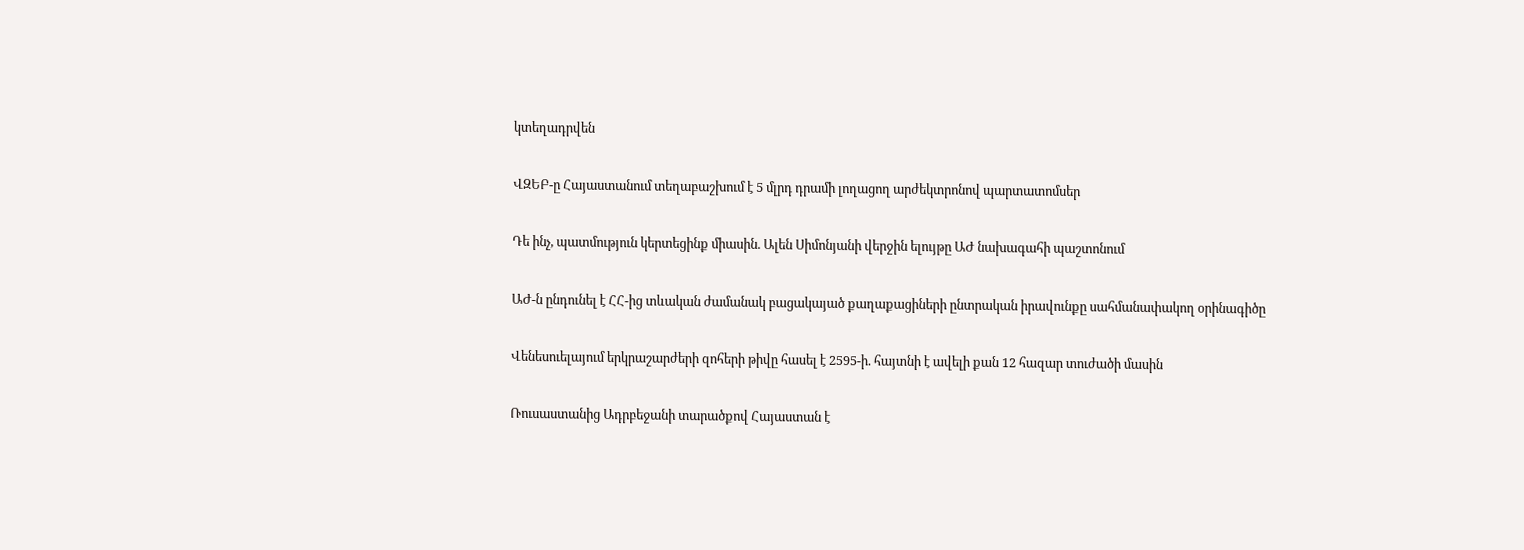կտեղադրվեն

ՎԶԵԲ-ը Հայաստանում տեղաբաշխում է 5 մլրդ դրամի լողացող արժեկտրոնով պարտատոմսեր

Դե ինչ, պատմություն կերտեցինք միասին. Ալեն Սիմոնյանի վերջին ելույթը ԱԺ նախագահի պաշտոնում

ԱԺ-ն ընդունել է ՀՀ-ից տևական ժամանակ բացակայած քաղաքացիների ընտրական իրավունքը սահմանափակող օրինագիծը

Վենեսուելայում երկրաշարժերի զոհերի թիվը հասել է 2595-ի. հայտնի է ավելի քան 12 հազար տուժածի մասին

Ռուսաստանից Ադրբեջանի տարածքով Հայաստան է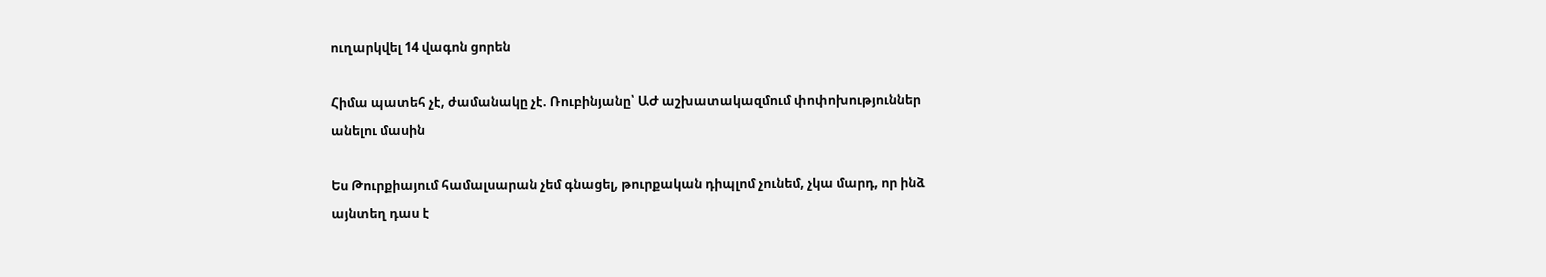ուղարկվել 14 վագոն ցորեն

Հիմա պատեհ չէ, ժամանակը չէ. Ռուբինյանը՝ ԱԺ աշխատակազմում փոփոխություններ անելու մասին

Ես Թուրքիայում համալսարան չեմ գնացել, թուրքական դիպլոմ չունեմ, չկա մարդ, որ ինձ այնտեղ դաս է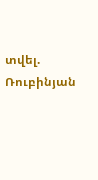տվել. Ռուբինյան